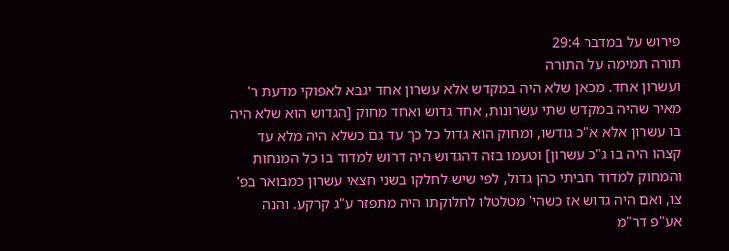פירוש על במדבר 29:4
תורה תמימה על התורה
ועשרון אחד. מכאן שלא היה במקדש אלא עשרון אחד יגבא לאפוקי מדעת ר' מאיר שהיה במקדש שתי עשרונות, אחד גדוש ואחד מחוק [הגדוש הוא שלא היה בו עשרון אלא א"כ גודשו, ומחוק הוא גדול כל כך עד גם כשלא היה מלא עד קצהו היה בו ג"כ עשרון] וטעמו בזה דהגדוש היה דרוש למדוד בו כל המנחות והמחוק למדוד חביתי כהן גדול, לפי שיש לחלקו בשני חצאי עשרון כמבואר בפ' צו, ואם היה גדוש אז כשהי' מטלטלו לחלוקתו היה מתפזר ע"ג קרקע. והנה אע"פ דר"מ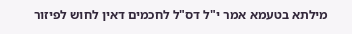מילתא בטעמא אמר י"ל דס"ל לחכמים דאין לחוש לפיזור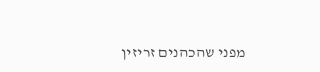מפני שהכהנים זריזין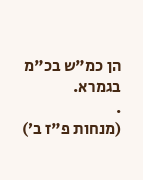הן כמ"ש בכ"מ בגמרא.
.
(מנחות פ"ז ב׳)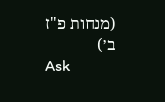(מנחות פ"ז ב׳)
Ask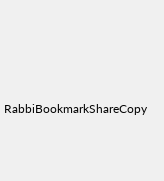RabbiBookmarkShareCopy